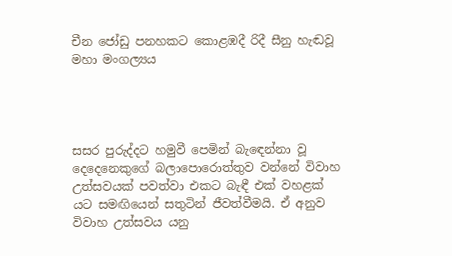චීන ජෝඩු පනහකට කොළඹදී රිදී සීනු හැඬවූ මහා මංගල්‍යය




සසර පුරුද්දට හමුවී පෙමින් බැඳෙන්නා වූ දෙදෙනෙකුගේ බලාපොරොත්තුව වන්නේ විවාහ උත්සවයක් පවත්වා එකට බැඳී එක් වහළක් යට සමඟියෙන් සතුටින් ජීවත්වීමයි. ඒ අනුව විවාහ උත්සවය යනු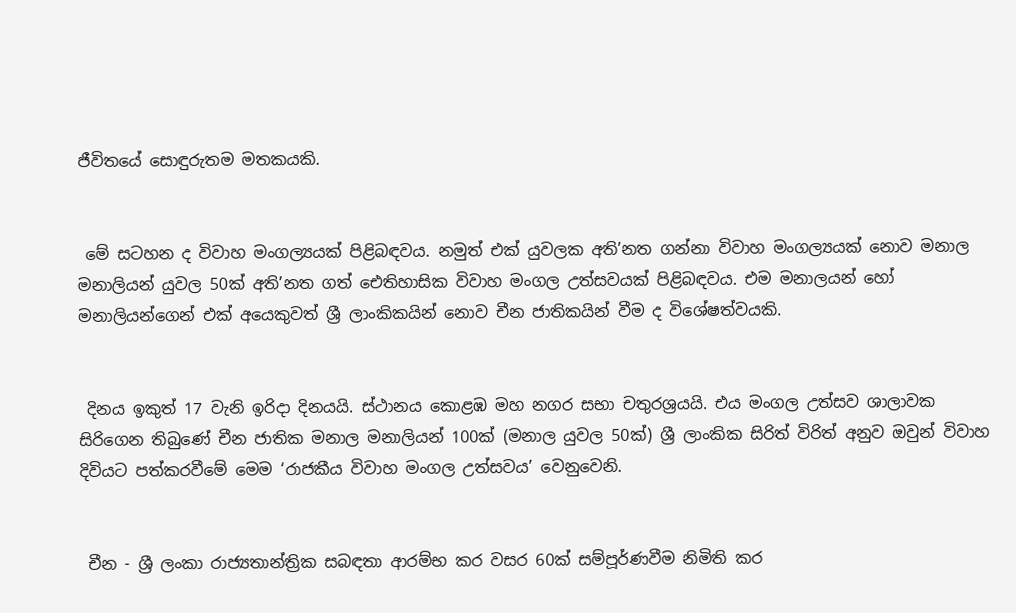ජීවිතයේ සොඳුරුතම මතකයකි.


 මේ සටහන ද විවාහ මංගල්‍යයක් පිළිබඳවය. නමුත් එක් යුවලක අති’නත ගන්නා විවාහ මංගල්‍යයක් නොව මනාල මනාලියන් යුවල 50ක් අති’නත ගත් ඓතිහාසික විවාහ මංගල උත්සවයක් පිළිබඳවය. එම මනාලයන් හෝ මනාලියන්ගෙන් එක් අයෙකුවත් ශ්‍රී ලාංකිකයින් නොව චීන ජාතිකයින් වීම ද විශේෂත්වයකි.


 දිනය ඉකුත් 17 වැනි ඉරිදා දිනයයි. ස්ථානය කොළඹ මහ නගර සභා චතුරශ්‍රයයි. එය මංගල උත්සව ශාලාවක සිරිගෙන තිබුණේ චීන ජාතික මනාල මනාලියන් 100ක් (මනාල යුවල 50ක්) ශ්‍රී ලාංකික සිරිත් විරිත් අනුව ඔවුන් විවාහ දිවියට පත්කරවීමේ මෙම ‘රාජකීය විවාහ මංගල උත්සවය’ වෙනුවෙනි.


 චීන - ශ්‍රී ලංකා රාජ්‍යතාන්ත්‍රික සබඳතා ආරම්භ කර වසර 60ක් සම්පූර්ණවීම නිමිති කර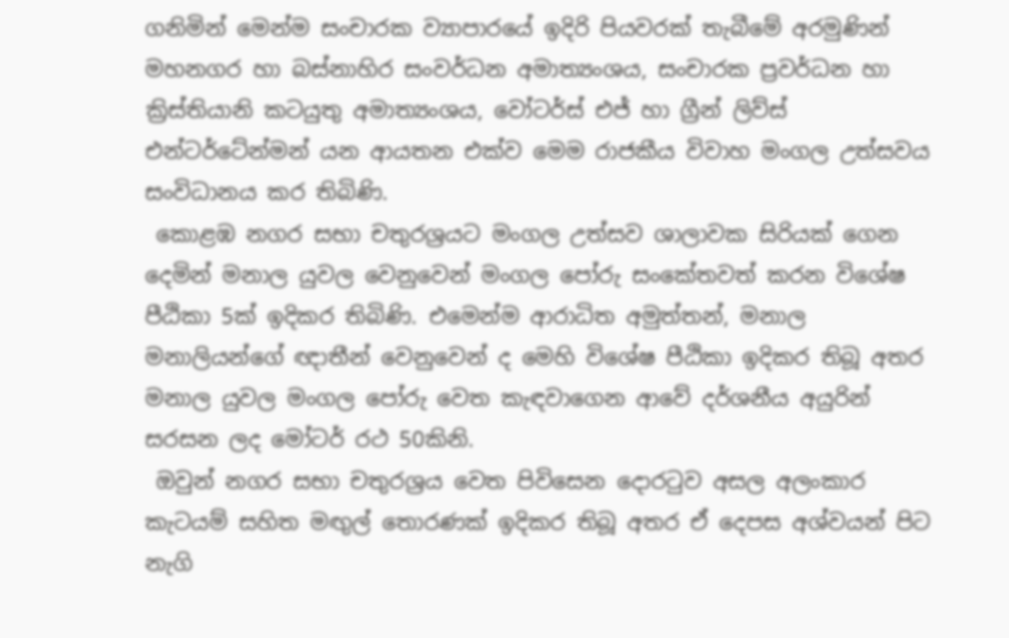ගනිමින් මෙන්ම සංචාරක ව්‍යාපාරයේ ඉදිරි පියවරක් තැබීමේ අරමුණින් මහනගර හා බස්නාහිර සංවර්ධන අමාත්‍යංශය, සංචාරක ප්‍රවර්ධන හා ක්‍රිස්තියානි කටයුතු අමාත්‍යංශය, වෝටර්ස් එජ් හා ග්‍රීන් ලිව්ස් එන්ටර්ටේන්මන් යන ආයතන එක්ව මෙම රාජකීය විවාහ මංගල උත්සවය සංවිධානය කර තිබිණි.
 කොළඹ නගර සභා චතුරශ්‍රයට මංගල උත්සව ශාලාවක සිරියක් ගෙන දෙමින් මනාල යුවල වෙනුවෙන් මංගල පෝරු සංකේතවත් කරන විශේෂ පීඨිකා 5ක් ඉදිකර තිබිණි. එමෙන්ම ආරාධිත අමුත්තන්, මනාල මනාලියන්ගේ ඥාතීන් වෙනුවෙන් ද මෙහි විශේෂ පීඨිකා ඉදිකර තිබූ අතර මනාල යුවල මංගල පෝරු වෙත කැඳවාගෙන ආවේ දර්ශනීය අයුරින් සරසන ලද මෝටර් රථ 50කිනි.
 ඔවුන් නගර සභා චතුරශ්‍රය වෙත පිවිසෙන දොරටුව අසල අලංකාර කැටයම් සහිත මඟුල් තොරණක් ඉදිකර තිබූ අතර ඒ දෙපස අශ්වයන් පිට නැගි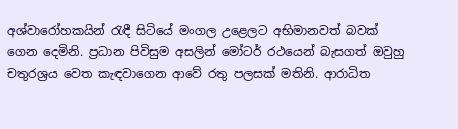අශ්වාරෝහකයින් රැඳී සිටියේ මංගල උළෙලට අභිමානවත් බවක් ගෙන දෙමිනි. ප්‍රධාන පිවිසුම අසලින් මෝටර් රථයෙන් බැසගත් ඔවුහු චතුරශ්‍රය වෙත කැඳවාගෙන ආවේ රතු පලසක් මතිනි. ආරාධිත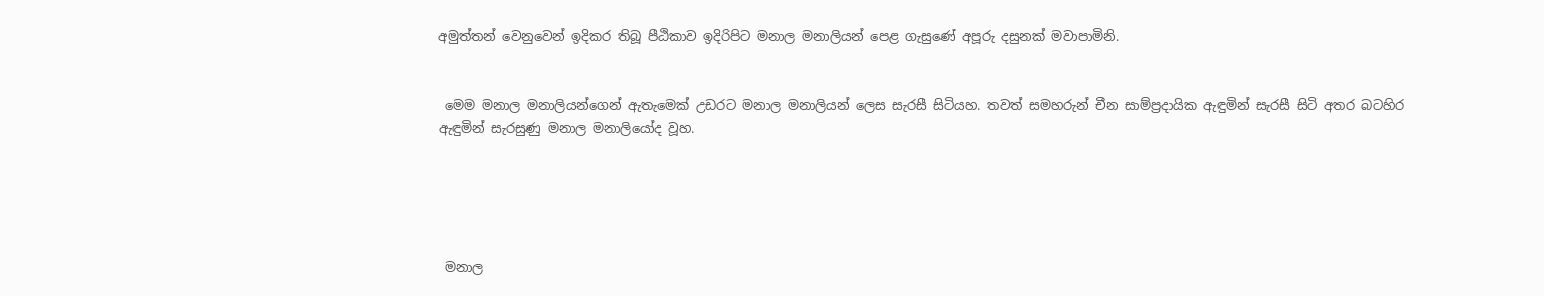අමුත්තන් වෙනුවෙන් ඉදිකර තිබූ පීඨිකාව ඉදිරිපිට මනාල මනාලියන් පෙළ ගැසුණේ අපූරු දසුනක් මවාපාමිනි.


 මෙම මනාල මනාලියන්ගෙන් ඇතැමෙක් උඩරට මනාල මනාලියන් ලෙස සැරසී සිටියහ. තවත් සමහරුන් චීන සාම්ප්‍රදායික ඇඳුමින් සැරසී සිටි අතර බටහිර ඇඳුමින් සැරසුණු මනාල මනාලියෝද වූහ.





 මනාල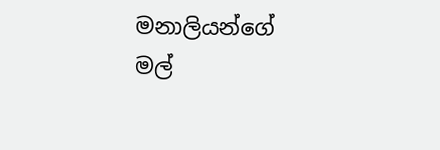මනාලියන්ගේ මල්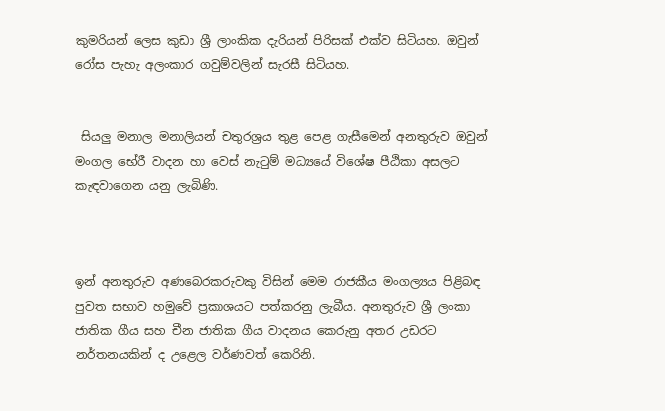කුමරියන් ලෙස කුඩා ශ්‍රී ලාංකික දැරියන් පිරිසක් එක්ව සිටියහ. ඔවුන් රෝස පැහැ අලංකාර ගවුම්වලින් සැරසී සිටියහ.


 සියලු මනාල මනාලියන් චතුරශ්‍රය තුළ පෙළ ගැසීමෙන් අනතුරුව ඔවුන් මංගල භේරී වාදන හා වෙස් නැටුම් මධ්‍යයේ විශේෂ පීඨිකා අසලට කැඳවාගෙන යනු ලැබිණි.



ඉන් අනතුරුව අණබෙරකරුවකු විසින් මෙම රාජකීය මංගල්‍යය පිළිබඳ පුවත සභාව හමුවේ ප්‍රකාශයට පත්කරනු ලැබීය. අනතුරුව ශ්‍රී ලංකා ජාතික ගීය සහ චීන ජාතික ගීය වාදනය කෙරුනු අතර උඩරට නර්තනයකින් ද උළෙල වර්ණවත් කෙරිනි.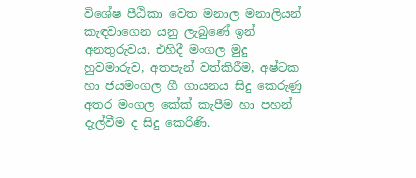විශේෂ පීඨිකා වෙත මනාල මනාලියන් කැඳවාගෙන යනු ලැබුණේ ඉන් අනතුරුවය. එහිදී මංගල මුදු හුවමාරුව, අතපැන් වත්කිරීම, අෂ්ටක හා ජයමංගල ගී ගායනය සිදු කෙරුණු අතර මංගල කේක් කැපීම හා පහන් දැල්වීම ද සිදු කෙරිණි.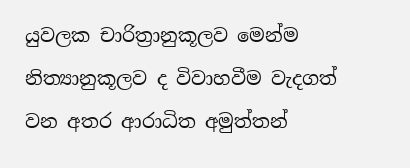යුවලක චාරිත්‍රානුකූලව මෙන්ම නිත්‍යානුකූලව ද විවාහවීම වැදගත් වන අතර ආරාධිත අමුත්තන්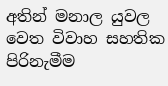අතින් මනාල යුවල වෙත විවාහ සහතික පිරිනැමීම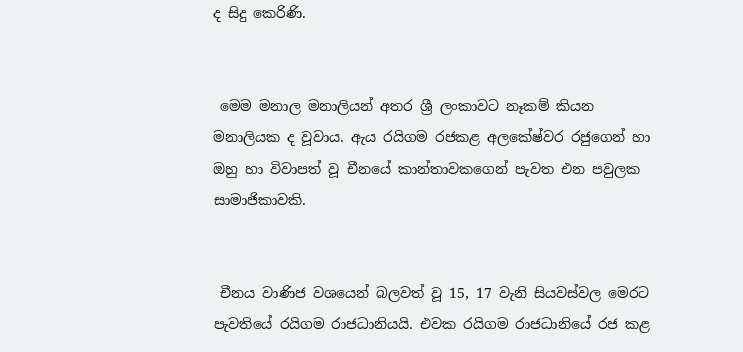ද සිදු කෙරිණි.


 මෙම මනාල මනාලියන් අතර ශ්‍රී ලංකාවට නෑකම් කියන මනාලියක ද වූවාය. ඇය රයිගම රජකළ අලකේෂ්වර රජුගෙන් හා ඔහු හා විවාපත් වූ චීනයේ කාන්තාවකගෙන් පැවත එන පවුලක සාමාජිකාවකි.


 චීනය වාණිජ වශයෙන් බලවත් වූ 15, 17 වැනි සියවස්වල මෙරට පැවතියේ රයිගම රාජධානියයි. එවක රයිගම රාජධානියේ රජ කළ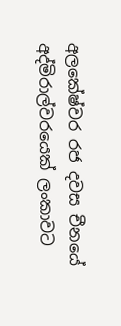අලකේෂ්වර රජ දවස චීනයේ අද්මිරාල්වරයෙක් ලංකාවට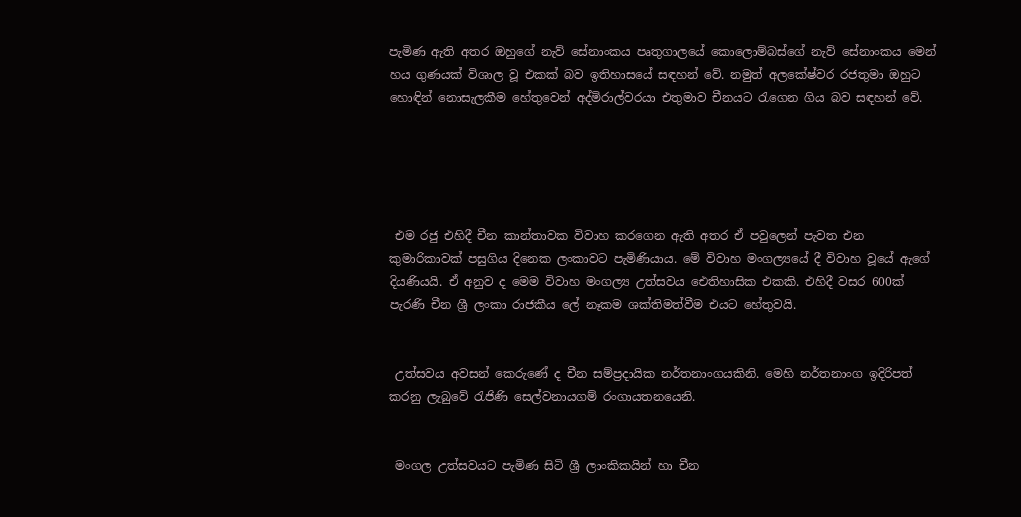පැමිණ ඇති අතර ඔහුගේ නැව් සේනාංකය පෘතුගාලයේ කොලොම්බස්ගේ නැව් සේනාංකය මෙන් හය ගුණයක් විශාල වූ එකක් බව ඉතිහාසයේ සඳහන් වේ. නමුත් අලකේෂ්වර රජතුමා ඔහුට හොඳින් නොසැලකීම හේතුවෙන් අද්මිරාල්වරයා එතුමාව චීනයට රැගෙන ගිය බව සඳහන් වේ.





 එම රජු එහිදී චීන කාන්තාවක විවාහ කරගෙන ඇති අතර ඒ පවුලෙන් පැවත එන කුමාරිකාවක් පසුගිය දිනෙක ලංකාවට පැමිණියාය. මේ විවාහ මංගල්‍යයේ දී විවාහ වූයේ ඇගේ දියණියයි. ඒ අනුව ද මෙම විවාහ මංගල්‍ය උත්සවය ඓතිහාසික එකකි. එහිදී වසර 600ක් පැරණි චීන ශ්‍රී ලංකා රාජකීය ලේ නෑකම ශක්තිමත්වීම එයට හේතුවයි.


 උත්සවය අවසන් කෙරුණේ ද චීන සම්ප්‍රදායික නර්තනාංගයකිනි. මෙහි නර්තනාංග ඉදිරිපත් කරනු ලැබුවේ රැජිණි සෙල්වනායගම් රංගායතනයෙනි.


 මංගල උත්සවයට පැමිණ සිටි ශ්‍රී ලාංකිකයින් හා චීන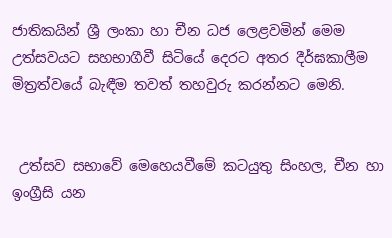ජාතිකයින් ශ්‍රී ලංකා හා චීන ධජ ලෙළවමින් මෙම උත්සවයට සහභාගීවී සිටියේ දෙරට අතර දීර්ඝකාලීම මිත්‍රත්වයේ බැඳීම තවත් තහවුරු කරන්නට මෙනි.


 උත්සව සභාවේ මෙහෙයවීමේ කටයුතු සිංහල, චීන හා ඉංග්‍රීසි යන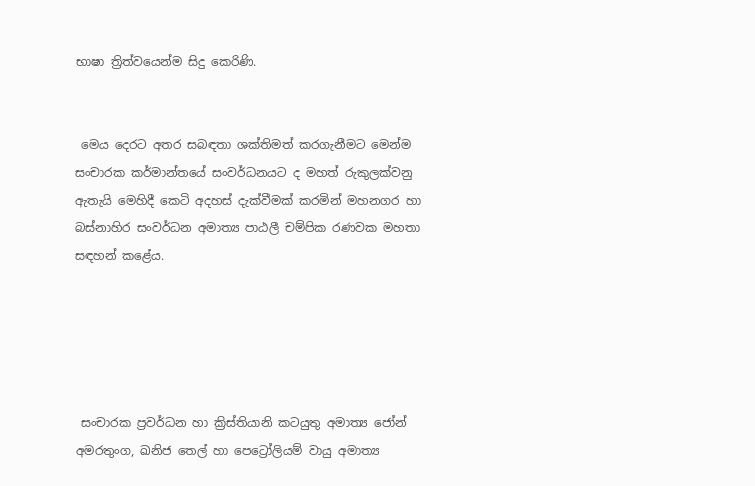භාෂා ත්‍රිත්වයෙන්ම සිදු කෙරිණි.


 මෙය දෙරට අතර සබඳතා ශක්තිමත් කරගැනීමට මෙන්ම සංචාරක කර්මාන්තයේ සංවර්ධනයට ද මහත් රුකුලක්වනු ඇතැයි මෙහිදී කෙටි අදහස් දැක්වීමක් කරමින් මහනගර හා බස්නාහිර සංවර්ධන අමාත්‍ය පාඨලී චම්පික රණවක මහතා සඳහන් කළේය.





 සංචාරක ප්‍රවර්ධන හා ක්‍රිස්තියානි කටයුතු අමාත්‍ය ජෝන් අමරතුංග, ඛනිජ තෙල් හා පෙට්‍රෝලියම් වායු අමාත්‍ය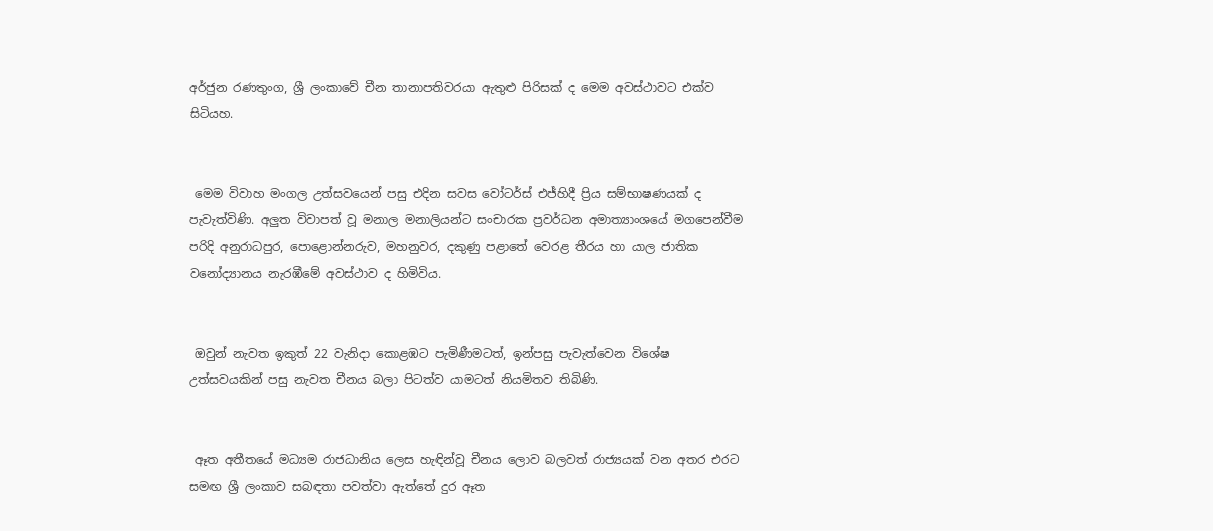අර්ජුන රණතුංග, ශ්‍රී ලංකාවේ චීන තානාපතිවරයා ඇතුළු පිරිසක් ද මෙම අවස්ථාවට එක්ව සිටියහ.


 මෙම විවාහ මංගල උත්සවයෙන් පසු එදින සවස වෝටර්ස් එජ්හිදී ප්‍රිය සම්භාෂණයක් ද පැවැත්විණි. අලුත විවාපත් වූ මනාල මනාලියන්ට සංචාරක ප්‍රවර්ධන අමාත්‍යාංශයේ මගපෙන්වීම පරිදි අනුරාධපුර, පොළොන්නරුව, මහනුවර, දකුණු පළාතේ වෙරළ තීරය හා යාල ජාතික වනෝද්‍යානය නැරඹීමේ අවස්ථාව ද හිමිවිය.


 ඔවුන් නැවත ඉකුත් 22 වැනිදා කොළඹට පැමිණීමටත්, ඉන්පසු පැවැත්වෙන විශේෂ උත්සවයකින් පසු නැවත චීනය බලා පිටත්ව යාමටත් නියමිතව තිබිණි.


 ඈත අතීතයේ මධ්‍යම රාජධානිය ලෙස හැඳින්වූ චීනය ලොව බලවත් රාජ්‍යයක් වන අතර එරට සමඟ ශ්‍රී ලංකාව සබඳතා පවත්වා ඇත්තේ දුර ඈත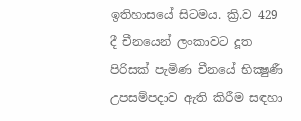ඉතිහාසයේ සිටමය. ක්‍රි.ව 429 දී චීනයෙන් ලංකාවට දූත පිරිසක් පැමිණ චීනයේ භික්‍ෂුණී උපසම්පදාව ඇති කිරීම සඳහා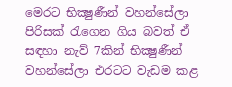මෙරට භික්‍ෂුණීන් වහන්සේලා පිරිසක් රැගෙන ගිය බවත් ඒ සඳහා නැව් 7කින් භික්‍ෂුණීන් වහන්සේලා එරටට වැඩම කළ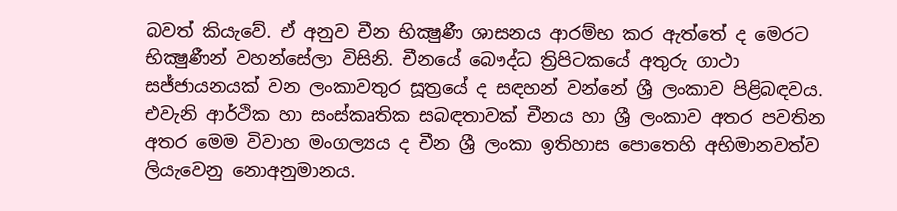බවත් කියැවේ. ඒ අනුව චීන භික්‍ෂුණී ශාසනය ආරම්භ කර ඇත්තේ ද මෙරට භික්‍ෂුණීන් වහන්සේලා විසිනි. චීනයේ බෞද්ධ ත්‍රිපිටකයේ අතුරු ගාථා සජ්ජායනයක් වන ලංකාවතුර සූත්‍රයේ ද සඳහන් වන්නේ ශ්‍රී ලංකාව පිළිබඳවය. එවැනි ආර්ථික හා සංස්කෘතික සබඳතාවක් චීනය හා ශ්‍රී ලංකාව අතර පවතින අතර මෙම විවාහ මංගල්‍යය ද චීන ශ්‍රී ලංකා ඉතිහාස පොතෙහි අභිමානවත්ව ලියැවෙනු නොඅනුමානය.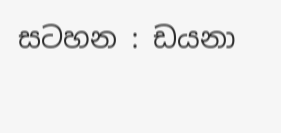සටහන : ඩයනා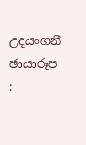උදයංගනී
ඡායාරූප :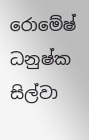රොමේෂ් ධනුෂ්ක සිල්වා